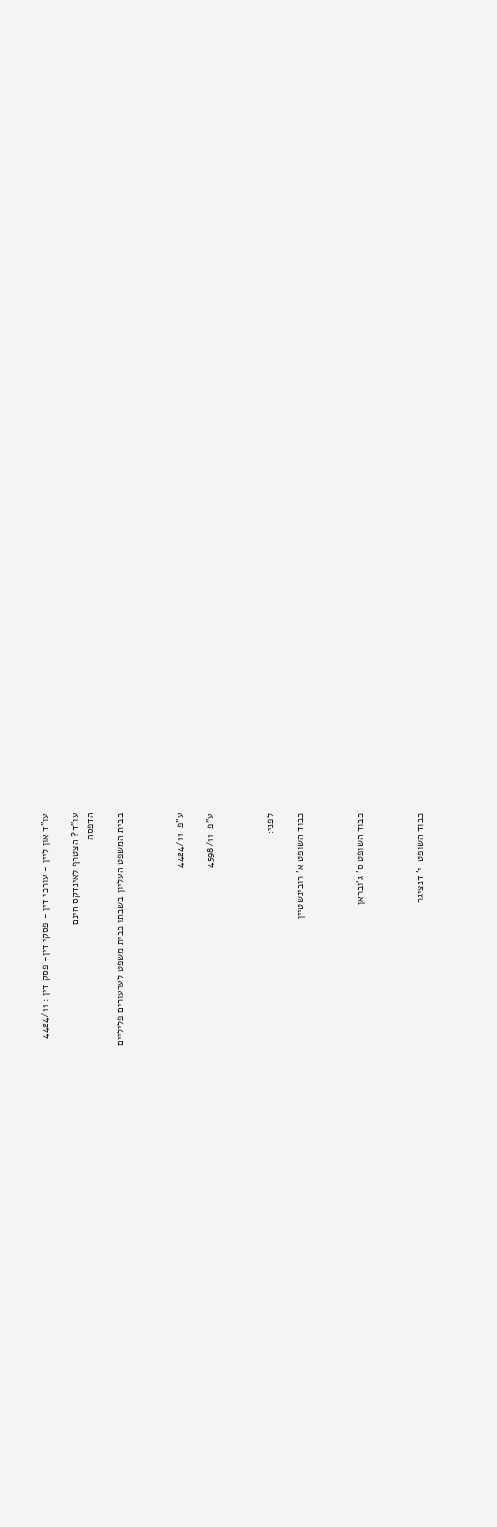עו"ד און ליין - עורכי דין - פסקי דין- פסק דין : 4424/11

עו"ד? הצטרף לאינדקס חינם
הדפסה

בבית המשפט העליון בשבתו כבית משפט לערעורים פליליים



ע"פ  4424/11

ע"פ  4598/11



לפני:

כבוד השופט א' רובינשטיין



כבוד השופט ס' ג'ובראן



כבוד השופט  י' דנציגר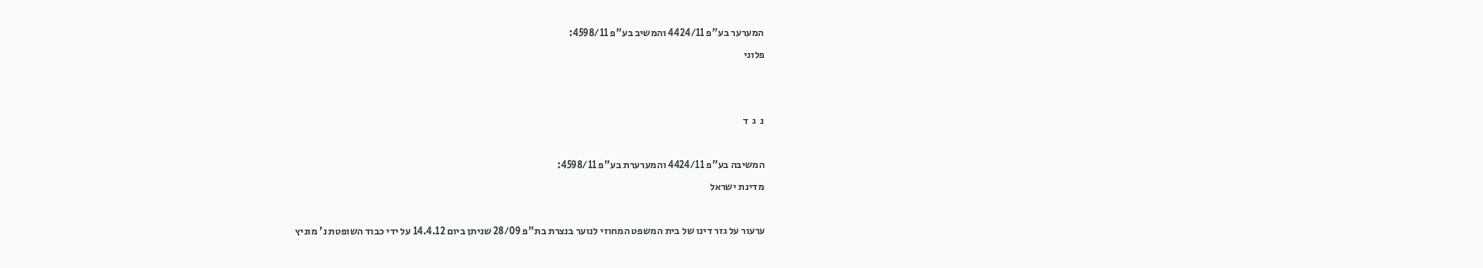המערער בע"פ 4424/11 והמשיב בע"פ 4598/11:

פלוני





נ  ג  ד



המשיבה בע"פ 4424/11 והמערערת בע"פ 4598/11:

מדינת ישראל



ערעור על גזר דינו של בית המשפט המחוזי לנוער בנצרת בת"פ 28/09 שניתן ביום 14.4.12 על ידי כבוד השופטת נ' מוניץ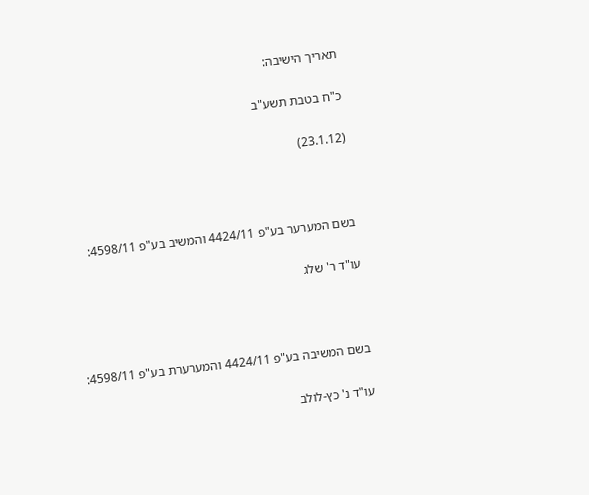תאריך הישיבה:

כ"ח בטבת תשע"ב

(23.1.12)



בשם המערער בע"פ 4424/11 והמשיב בע"פ 4598/11:

עו"ד ר' שלג



בשם המשיבה בע"פ 4424/11 והמערערת בע"פ 4598/11:

עו"ד נ' כץ-לולב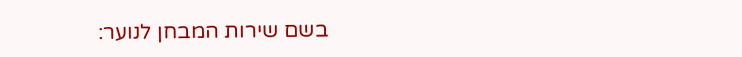בשם שירות המבחן לנוער: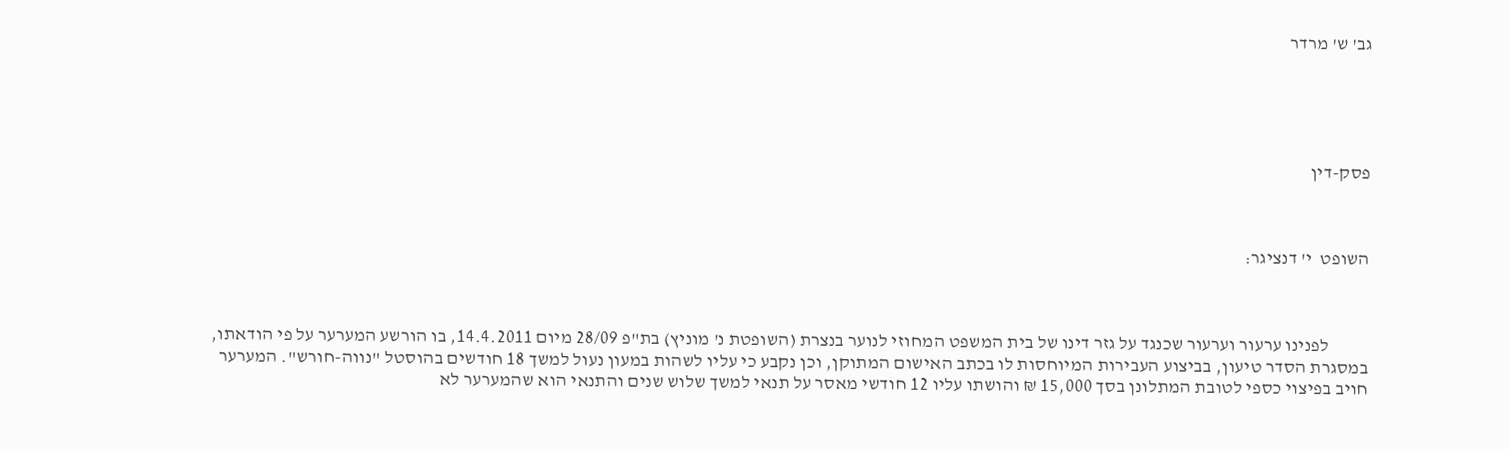גב' ש' מרדר





פסק-דין



השופט  י' דנציגר:



           לפנינו ערעור וערעור שכנגד על גזר דינו של בית המשפט המחוזי לנוער בנצרת (השופטת נ' מוניץ) בת"פ 28/09 מיום 14.4.2011, בו הורשע המערער על פי הודאתו, במסגרת הסדר טיעון, בביצוע העבירות המיוחסות לו בכתב האישום המתוקן, וכן נקבע כי עליו לשהות במעון נעול למשך 18 חודשים בהוסטל "נווה-חורש". המערער חויב בפיצוי כספי לטובת המתלונן בסך 15,000 ₪ והושתו עליו 12 חודשי מאסר על תנאי למשך שלוש שנים והתנאי הוא שהמערער לא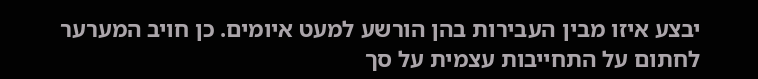יבצע איזו מבין העבירות בהן הורשע למעט איומים. כן חויב המערער לחתום על התחייבות עצמית על סך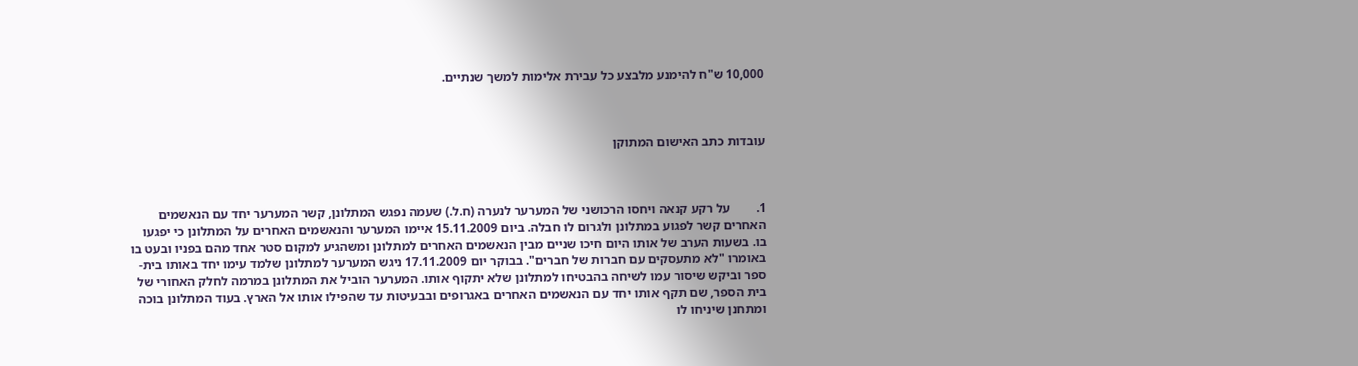10,000 ש"ח להימנע מלבצע כל עבירת אלימות למשך שנתיים.



עובדות כתב האישום המתוקן



1.        על רקע קנאה ויחסו הרכושני של המערער לנערה (ח.ל.) שעמה נפגש המתלונן, קשר המערער יחד עם הנאשמים האחרים קשר לפגוע במתלונן ולגרום לו חבלה. ביום 15.11.2009 איימו המערער והנאשמים האחרים על המתלונן כי יפגעו בו. בשעות הערב של אותו היום חיכו שניים מבין הנאשמים האחרים למתלונן ומשהגיע למקום סטר אחד מהם בפניו ובעט בו באומרו "לא מתעסקים עם חברות של חברים". בבוקר יום 17.11.2009 ניגש המערער למתלונן שלמד עימו יחד באותו בית-ספר וביקש שיסור עמו לשיחה בהבטיחו למתלונן שלא יתקוף אותו. המערער הוביל את המתלונן במרמה לחלק האחורי של בית הספר, שם תקף אותו יחד עם הנאשמים האחרים באגרופים ובבעיטות עד שהפילו אותו אל הארץ. בעוד המתלונן בוכה ומתחנן שיניחו לו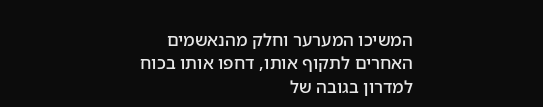המשיכו המערער וחלק מהנאשמים האחרים לתקוף אותו, דחפו אותו בכוח למדרון בגובה של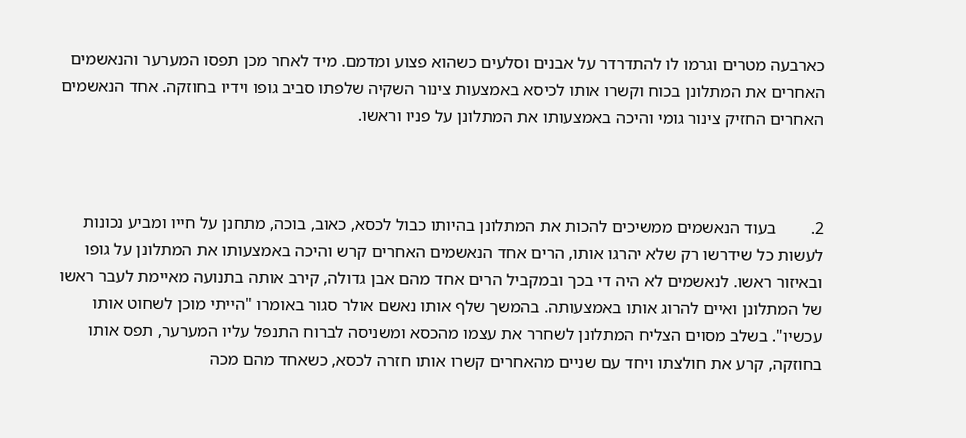כארבעה מטרים וגרמו לו להתדרדר על אבנים וסלעים כשהוא פצוע ומדמם. מיד לאחר מכן תפסו המערער והנאשמים האחרים את המתלונן בכוח וקשרו אותו לכיסא באמצעות צינור השקיה שלפתו סביב גופו וידיו בחוזקה. אחד הנאשמים האחרים החזיק צינור גומי והיכה באמצעותו את המתלונן על פניו וראשו.



2.        בעוד הנאשמים ממשיכים להכות את המתלונן בהיותו כבול לכסא, כאוב, בוכה, מתחנן על חייו ומביע נכונות לעשות כל שידרשו רק שלא יהרגו אותו, הרים אחד הנאשמים האחרים קרש והיכה באמצעותו את המתלונן על גופו ובאיזור ראשו. לנאשמים לא היה די בכך ובמקביל הרים אחד מהם אבן גדולה, קירב אותה בתנועה מאיימת לעבר ראשו של המתלונן ואיים להרוג אותו באמצעותה. בהמשך שלף אותו נאשם אולר סגור באומרו "הייתי מוכן לשחוט אותו עכשיו". בשלב מסוים הצליח המתלונן לשחרר את עצמו מהכסא ומשניסה לברוח התנפל עליו המערער, תפס אותו בחוזקה, קרע את חולצתו ויחד עם שניים מהאחרים קשרו אותו חזרה לכסא, כשאחד מהם מכה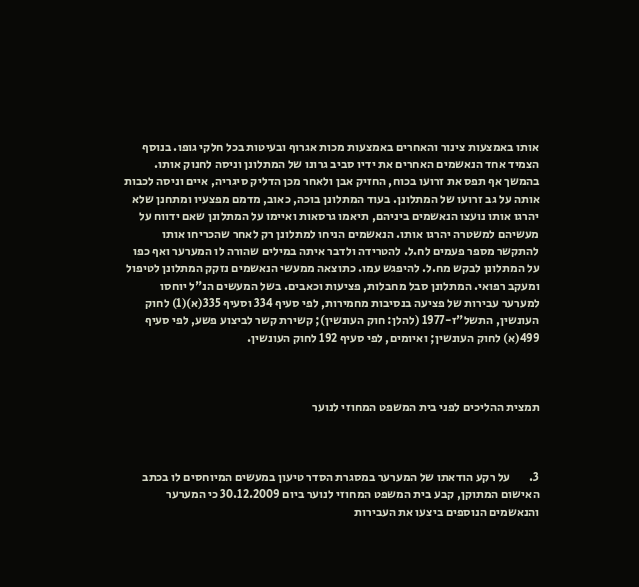אותו באמצעות צינור והאחרים באמצעות מכות אגרוף ובעיטות בכל חלקי גופו. בנוסף הצמיד אחד הנאשמים האחרים את ידיו סביב גרונו של המתלונן וניסה לחנוק אותו. בהמשך אף תפס את זרועו בכוח, החזיק אבן ולאחר מכן הדליק סיגריה, איים וניסה לכבות אותה על גב זרועו של המתלונן. בעוד המתלונן בוכה, כאוב, מדמם מפצעיו ומתחנן שלא יהרגו אותו נועצו הנאשמים ביניהם, תיאמו גרסאות ואיימו על המתלונן שאם ידווח על מעשיהם למשטרה יהרגו אותו. הנאשמים הניחו למתלונן רק לאחר שהכריחו אותו להתקשר מספר פעמים לח.ל. להטרידה ולדבר איתה במילים שהורה לו המערער ואף כפו על המתלונן לבקש מח.ל. להיפגש עמו. כתוצאה ממעשי הנאשמים נזקק המתלונן לטיפול ומעקב רפואי. המתלונן סבל מחבלות, פציעות וכאבים. בשל המעשים הנ"ל יוחסו למערער עבירות של פציעה בנסיבות מחמירות, לפי סעיף 334 וסעיף 335(א)(1) לחוק העונשין, התשל"ז-1977 (להלן: חוק העונשין); קשירת קשר לביצוע פשע, לפי סעיף 499(א) לחוק העונשין; ואיומים, לפי סעיף 192 לחוק העונשין.



תמצית ההליכים לפני בית המשפט המחוזי לנוער



3.        על רקע הודאתו של המערער במסגרת הסדר טיעון במעשים המיוחסים לו בכתב האישום המתוקן, קבע בית המשפט המחוזי לנוער ביום 30.12.2009 כי המערער והנאשמים הנוספים ביצעו את העבירות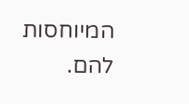המיוחסות להם.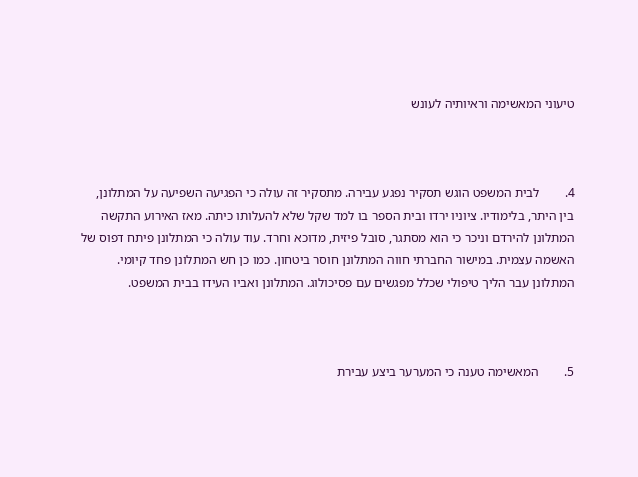טיעוני המאשימה וראיותיה לעונש



4.        לבית המשפט הוגש תסקיר נפגע עבירה. מתסקיר זה עולה כי הפגיעה השפיעה על המתלונן, בין היתר, בלימודיו. ציוניו ירדו ובית הספר בו למד שקל שלא להעלותו כיתה. מאז האירוע התקשה המתלונן להירדם וניכר כי הוא מסתגר, סובל פיזית, מדוכא וחרד. עוד עולה כי המתלונן פיתח דפוס של האשמה עצמית. במישור החברתי חווה המתלונן חוסר ביטחון. כמו כן חש המתלונן פחד קיומי. המתלונן עבר הליך טיפולי שכלל מפגשים עם פסיכולוג. המתלונן ואביו העידו בבית המשפט.



5.        המאשימה טענה כי המערער ביצע עבירת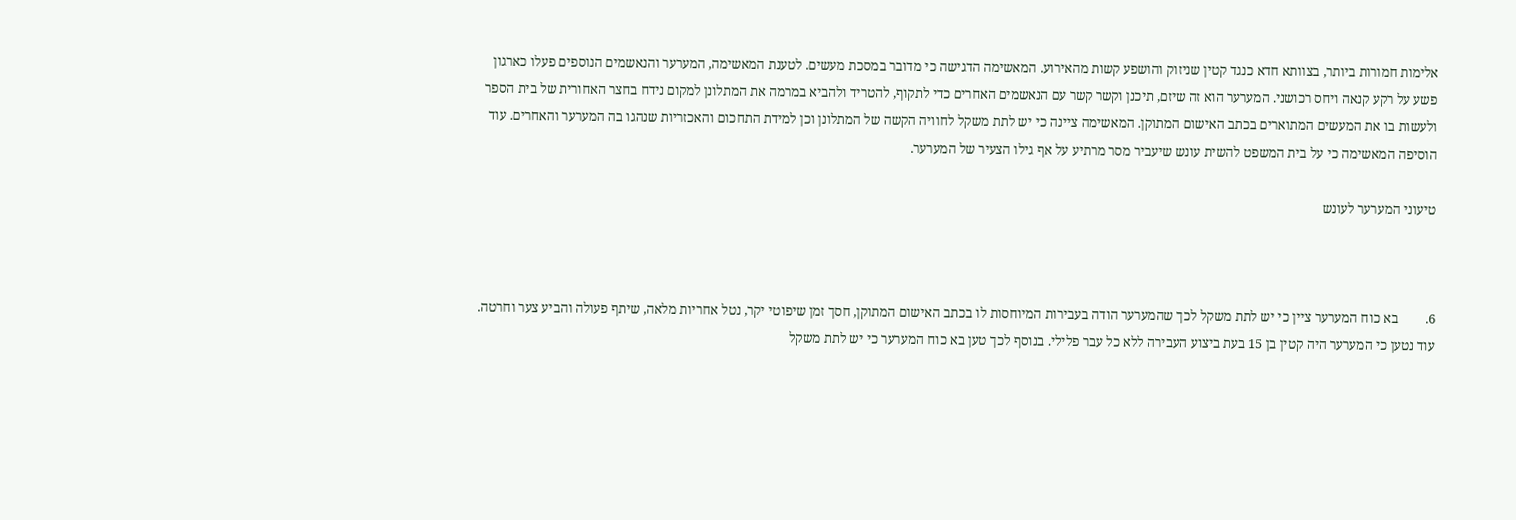אלימות חמורות ביותר, בצוותא חדא כנגד קטין שניזוק והושפע קשות מהאירוע. המאשימה הדגישה כי מדובר במסכת מעשים. לטענת המאשימה, המערער והנאשמים הנוספים פעלו כארגון פשע על רקע קנאה ויחס רכושני. המערער הוא זה שיזם, תיכנן וקשר קשר עם הנאשמים האחרים כדי לתקוף, להטריד ולהביא במרמה את המתלונן למקום נידח בחצר האחורית של בית הספר ולעשות בו את המעשים המתוארים בכתב האישום המתוקן. המאשימה ציינה כי יש לתת משקל לחוויה הקשה של המתלונן וכן למידת התחכום והאכזריות שנהגו בה המערער והאחרים. עוד הוסיפה המאשימה כי על בית המשפט להשית עונש שיעביר מסר מרתיע על אף גילו הצעיר של המערער.

טיעוני המערער לעונש



6.        בא כוח המערער ציין כי יש לתת משקל לכך שהמערער הודה בעבירות המיוחסות לו בכתב האישום המתוקן, חסך זמן שיפוטי יקר, נטל אחריות מלאה, שיתף פעולה והביע צער וחרטה. עוד נטען כי המערער היה קטין בן 15 בעת ביצוע העבירה ללא כל עבר פלילי. בנוסף לכך טען בא כוח המערער כי יש לתת משקל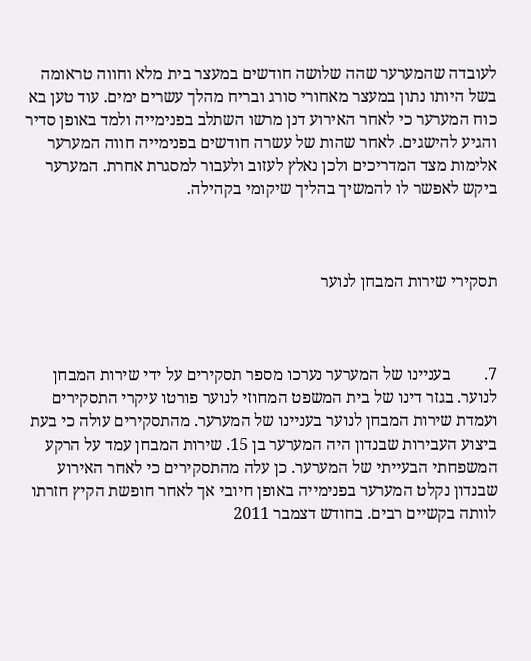לעובדה שהמערער שהה שלושה חודשים במעצר בית מלא וחווה טראומה בשל היותו נתון במעצר מאחורי סורג ובריח מהלך עשרים ימים. עוד טען בא כוח המערער כי לאחר האירוע דנן מרשו השתלב בפנימייה ולמד באופן סדיר והגיע להישגים. לאחר שהות של עשרה חודשים בפנימייה חווה המערער אלימות מצד המדריכים ולכן נאלץ לעזוב ולעבור למסגרת אחרת. המערער ביקש לאפשר לו להמשיך בהליך שיקומי בקהילה.



תסקירי שירות המבחן לנוער



7.        בעניינו של המערער נערכו מספר תסקירים על ידי שירות המבחן לנוער. בגזר דינו של בית המשפט המחוזי לנוער פורטו עיקרי התסקירים ועמדת שירות המבחן לנוער בעניינו של המערער. מהתסקירים עולה כי בעת ביצוע העבירות שבנדון היה המערער בן 15. שירות המבחן עמד על הרקע המשפחתי הבעייתי של המערער. כן עלה מהתסקירים כי לאחר האירוע שבנדון נקלט המערער בפנימייה באופן חיובי אך לאחר חופשת הקיץ חזרתו לוותה בקשיים רבים. בחודש דצמבר 2011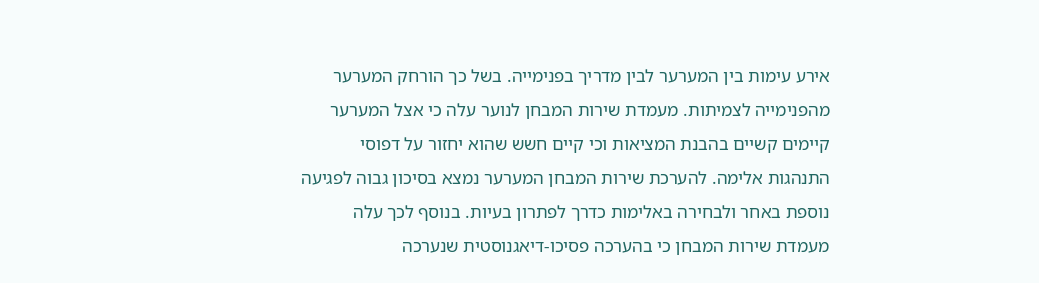אירע עימות בין המערער לבין מדריך בפנימייה. בשל כך הורחק המערער מהפנימייה לצמיתות. מעמדת שירות המבחן לנוער עלה כי אצל המערער קיימים קשיים בהבנת המציאות וכי קיים חשש שהוא יחזור על דפוסי התנהגות אלימה. להערכת שירות המבחן המערער נמצא בסיכון גבוה לפגיעה נוספת באחר ולבחירה באלימות כדרך לפתרון בעיות. בנוסף לכך עלה מעמדת שירות המבחן כי בהערכה פסיכו-דיאגנוסטית שנערכה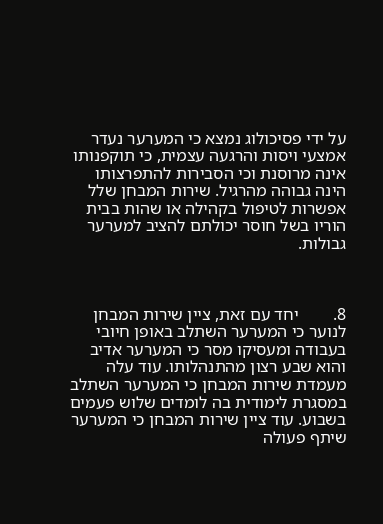על ידי פסיכולוג נמצא כי המערער נעדר אמצעי ויסות והרגעה עצמית, כי תוקפנותו אינה מרוסנת וכי הסבירות להתפרצותו הינה גבוהה מהרגיל. שירות המבחן שלל אפשרות לטיפול בקהילה או שהות בבית הוריו בשל חוסר יכולתם להציב למערער גבולות.



8.        יחד עם זאת, ציין שירות המבחן לנוער כי המערער השתלב באופן חיובי בעבודה ומעסיקו מסר כי המערער אדיב והוא שבע רצון מהתנהלותו. עוד עלה מעמדת שירות המבחן כי המערער השתלב במסגרת לימודית בה לומדים שלוש פעמים בשבוע. עוד ציין שירות המבחן כי המערער שיתף פעולה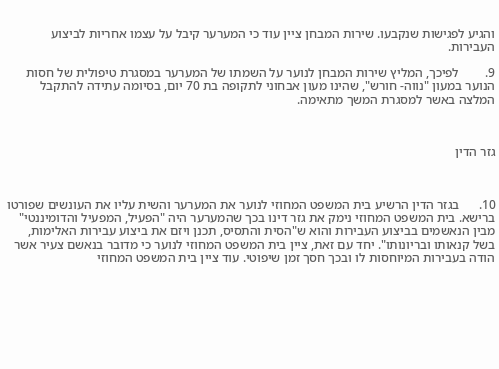והגיע לפגישות שנקבעו. שירות המבחן ציין עוד כי המערער קיבל על עצמו אחריות לביצוע העבירות.

9.        לפיכך, המליץ שירות המבחן לנוער על השמתו של המערער במסגרת טיפולית של חסות הנוער במעון "נווה- חורש", שהינו מעון אבחוני לתקופה בת 70 יום, בסיומה עתידה להתקבל המלצה באשר למסגרת המשך מתאימה.



גזר הדין



10.      בגזר הדין הרשיע בית המשפט המחוזי לנוער את המערער והשית עליו את העונשים שפורטו ברישא. בית המשפט המחוזי נימק את גזר דינו בכך שהמערער היה "הפעיל, המפעיל והדומיננטי" מבין הנאשמים בביצוע העבירות והוא ש"הסית והתסיס, תכנן ויזם את ביצוע עבירות האלימות, בשל קנאותו ובריונותו". יחד עם זאת, ציין בית המשפט המחוזי לנוער כי מדובר בנאשם צעיר אשר הודה בעבירות המיוחסות לו ובכך חסך זמן שיפוטי. עוד ציין בית המשפט המחוזי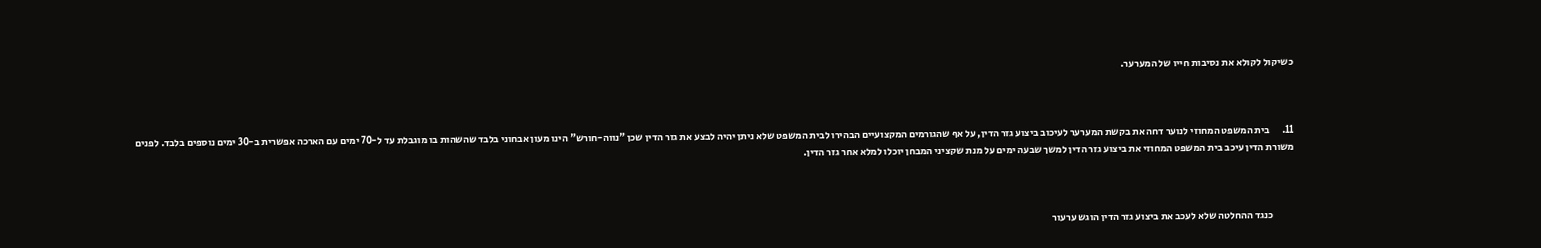כשיקול לקולא את נסיבות חייו של המערער.



11.      בית המשפט המחוזי לנוער דחה את בקשת המערער לעיכוב ביצוע גזר הדין, על אף שהגורמים המקצועיים הבהירו לבית המשפט שלא ניתן יהיה לבצע את גזר הדין שכן "נווה-חורש" הינו מעון אבחוני בלבד שהשהות בו מוגבלת עד ל-70 ימים עם הארכה אפשרית ב-30 ימים נוספים בלבד. לפנים משורת הדין עיכב בית המשפט המחוזי את ביצוע גזר הדין למשך שבעה ימים על מנת שקציני המבחן יוכלו למלא אחר גזר הדין.



           כנגד ההחלטה שלא לעכב את ביצוע גזר הדין הוגש ערעור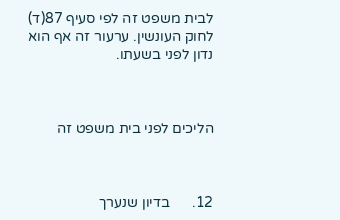לבית משפט זה לפי סעיף 87(ד) לחוק העונשין. ערעור זה אף הוא נדון לפני בשעתו.



הליכים לפני בית משפט זה



12.      בדיון שנערך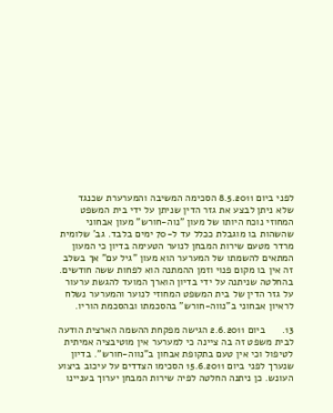לפני ביום 8.5.2011 הסכימה המשיבה והמערערת שכנגד שלא ניתן לבצע את גזר הדין שניתן על ידי בית המשפט המחוזי נוכח היותו של מעון "נוה-חורש" מעון אבחוני שהשהות בו מוגבלת ככלל עד ל-70 ימים בלבד. גב' שלומית מרדר מטעם שירות המבחן לנוער הטעימה בדיון כי המעון המתאים להשמתו של המערער הוא מעון "גיל עם" אך בשלב זה אין בו מקום פנוי וזמן ההמתנה הוא לפחות ששה חודשים. בהחלטה שניתנה על ידי בדיון הוארך המועד להגשת ערעור על גזר הדין של בית המשפט המחוזי לנוער והמערער נשלח לראיון אבחוני ב"נווה-חורש" בהסכמתו ובהסכמת הוריו.

13.      ביום 2.6.2011 הגישה מפקחת ההשמה הארצית הודעה לבית משפט זה בה ציינה כי למערער אין מוטיבציה אמיתית לטיפול וכי אין טעם בתקופת אבחון ב"נווה-חורש". בדיון  שנערך לפני ביום 15.6.2011 הסכימו הצדדים על עיכוב ביצוע העונש. כן ניתנה החלטה לפיה שירות המבחן יערוך בעניינו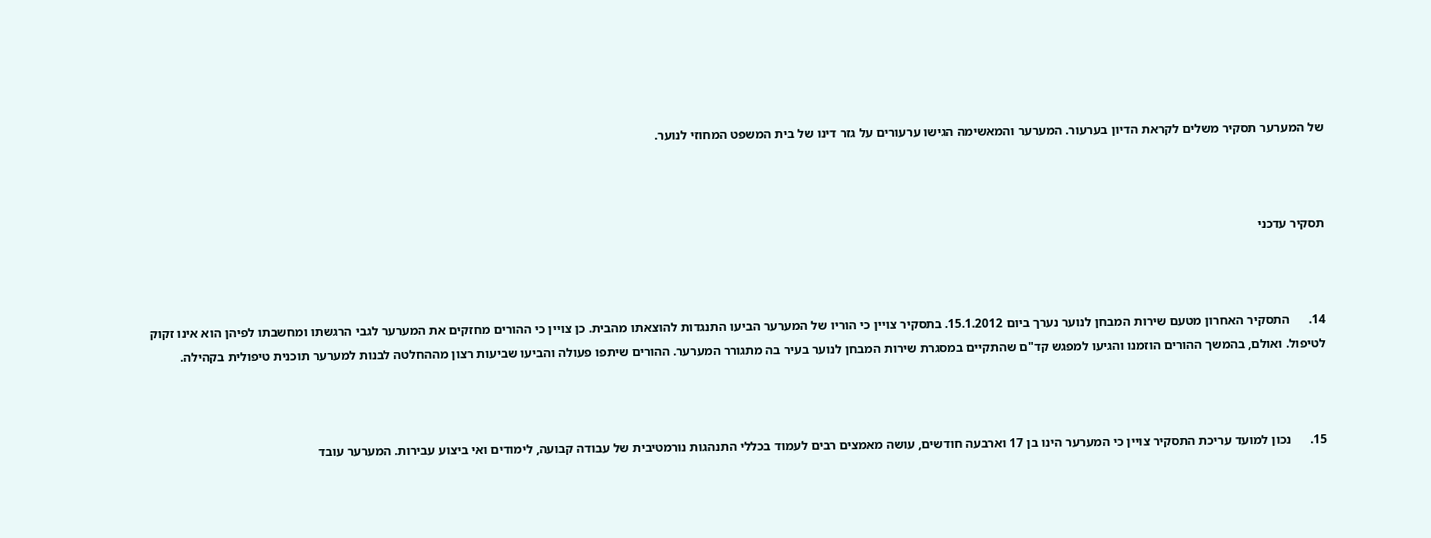של המערער תסקיר משלים לקראת הדיון בערעור. המערער והמאשימה הגישו ערעורים על גזר דינו של בית המשפט המחוזי לנוער.



תסקיר עדכני



14.      התסקיר האחרון מטעם שירות המבחן לנוער נערך ביום 15.1.2012. בתסקיר צויין כי הוריו של המערער הביעו התנגדות להוצאתו מהבית. כן צויין כי ההורים מחזקים את המערער לגבי הרגשתו ומחשבתו לפיהן הוא אינו זקוק לטיפול. ואולם, בהמשך ההורים הוזמנו והגיעו למפגש קד"ם שהתקיים במסגרת שירות המבחן לנוער בעיר בה מתגורר המערער. ההורים שיתפו פעולה והביעו שביעות רצון מההחלטה לבנות למערער תוכנית טיפולית בקהילה.



15.      נכון למועד עריכת התסקיר צויין כי המערער הינו בן 17 וארבעה חודשים, עושה מאמצים רבים לעמוד בכללי התנהגות נורמטיבית של עבודה קבועה, לימודים ואי ביצוע עבירות. המערער עובד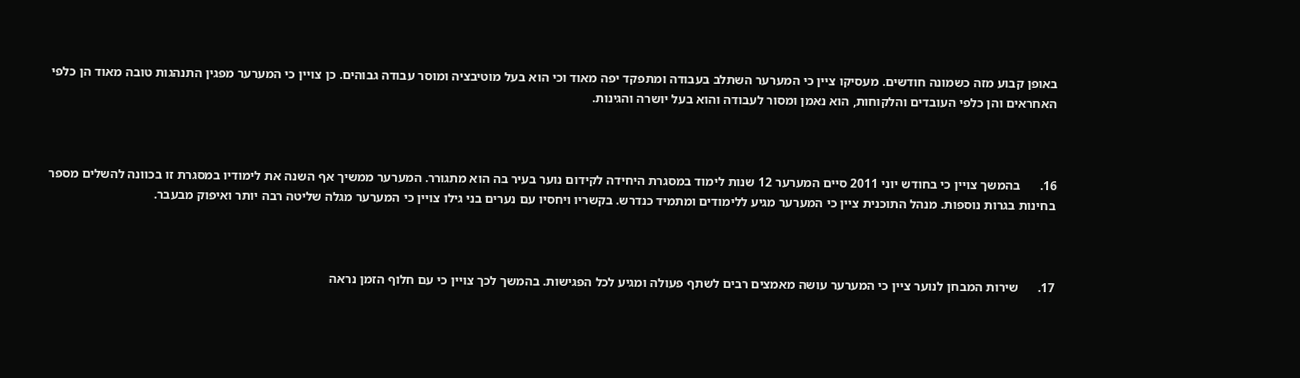באופן קבוע מזה כשמונה חודשים. מעסיקו ציין כי המערער השתלב בעבודה ומתפקד יפה מאוד וכי הוא בעל מוטיבציה ומוסר עבודה גבוהים. כן צויין כי המערער מפגין התנהגות טובה מאוד הן כלפי האחראים והן כלפי העובדים והלקוחות, הוא נאמן ומסור לעבודה והוא בעל יושרה והגינות.



16.      בהמשך צויין כי בחודש יוני 2011 סיים המערער 12 שנות לימוד במסגרת היחידה לקידום נוער בעיר בה הוא מתגורר. המערער ממשיך אף השנה את לימודיו במסגרת זו בכוונה להשלים מספר בחינות בגרות נוספות. מנהל התוכנית ציין כי המערער מגיע ללימודים ומתמיד כנדרש. בקשריו ויחסיו עם נערים בני גילו צויין כי המערער מגלה שליטה רבה יותר ואיפוק מבעבר.



17.      שירות המבחן לנוער ציין כי המערער עושה מאמצים רבים לשתף פעולה ומגיע לכל הפגישות. בהמשך לכך צויין כי עם חלוף הזמן נראה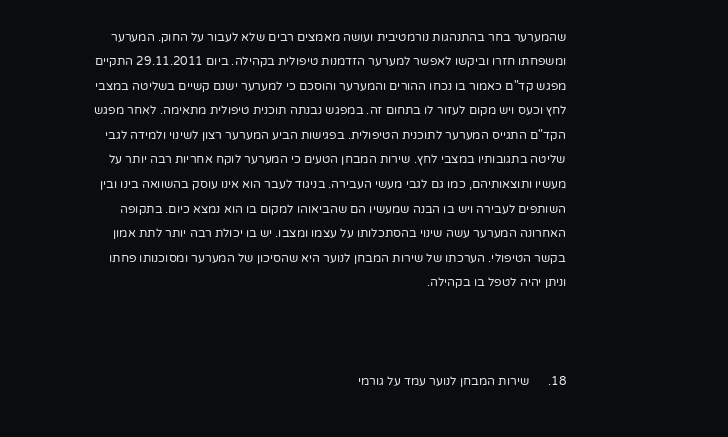שהמערער בחר בהתנהגות נורמטיבית ועושה מאמצים רבים שלא לעבור על החוק. המערער ומשפחתו חזרו וביקשו לאפשר למערער הזדמנות טיפולית בקהילה. ביום 29.11.2011 התקיים מפגש קד"ם כאמור בו נכחו ההורים והמערער והוסכם כי למערער ישנם קשיים בשליטה במצבי לחץ וכעס ויש מקום לעזור לו בתחום זה. במפגש נבנתה תוכנית טיפולית מתאימה. לאחר מפגש הקד"ם התגייס המערער לתוכנית הטיפולית. בפגישות הביע המערער רצון לשינוי ולמידה לגבי שליטה בתגובותיו במצבי לחץ. שירות המבחן הטעים כי המערער לוקח אחריות רבה יותר על מעשיו ותוצאותיהם, כמו גם לגבי מעשי העבירה. בניגוד לעבר הוא אינו עוסק בהשוואה בינו ובין השותפים לעבירה ויש בו הבנה שמעשיו הם שהביאוהו למקום בו הוא נמצא כיום. בתקופה האחרונה המערער עשה שינוי בהסתכלותו על עצמו ומצבו. יש בו יכולת רבה יותר לתת אמון בקשר הטיפולי. הערכתו של שירות המבחן לנוער היא שהסיכון של המערער ומסוכנותו פחתו וניתן יהיה לטפל בו בקהילה.



18.      שירות המבחן לנוער עמד על גורמי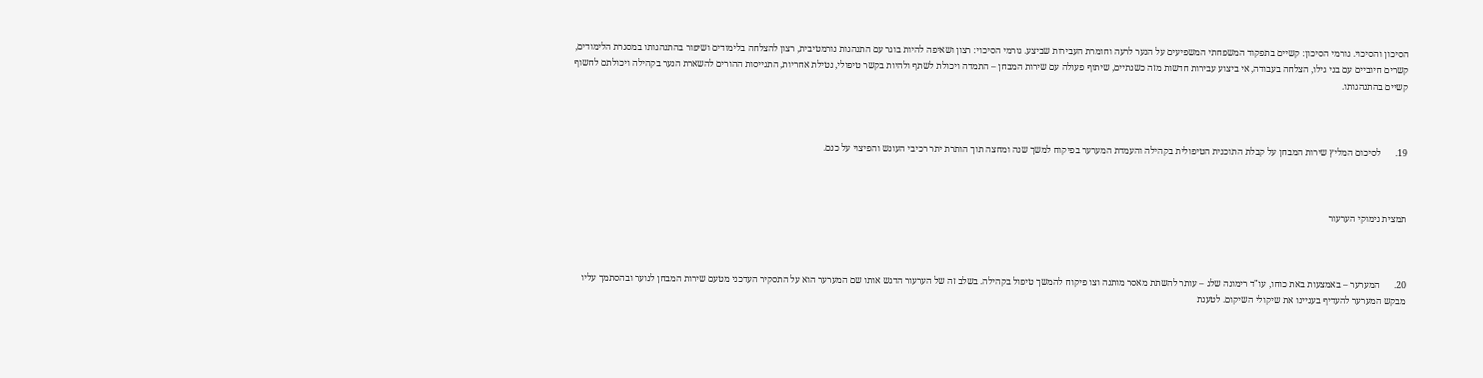הסיכון והסיכוי. גורמי הסיכון: קשיים בתפקוד המשפחתי המשפיעים על הנער לרעה וחומרת העבירות שביצע. גורמי הסיכוי: רצון ושאיפה להיות בוגר עם התנהגות נורמטיבית, רצון להצלחה בלימודים ושיפור בהתנהגותו במסגרת הלימודים, קשרים חיוביים עם בני גילו, הצלחה בעבודה, אי ביצוע עבירות חדשות מזה כשנתיים, שיתוף פעולה עם שירות המבחן – התמדה ויכולת לשתף ולהיות בקשר טיפולי, נטילת אחריות, התגייסות ההורים להשארת הנער בקהילה ויכולתם לחשוף קשיים בהתנהגותו.



19.      לסיכום המליץ שירות המבחן על קבלת התוכנית הטיפולית בקהילה והעמדת המערער בפיקוח למשך שנה ומחצה תוך הותרת יתר רכיבי העונש והפיצוי על כנם.



תמצית נימוקי הערעור



20.      המערער – באמצעות באת כוחו, עו"ד רימונה שלג – עותר להשתת מאסר מותנה וצו פיקוח להמשך טיפול בקהילה. בשלב זה של הערעור הדגש אותו שם המערער הוא על התסקיר העדכני מטעם שירות המבחן לנוער ובהסתמך עליו מבקש המערער להעדיף בעניינו את שיקולי השיקום. לטענת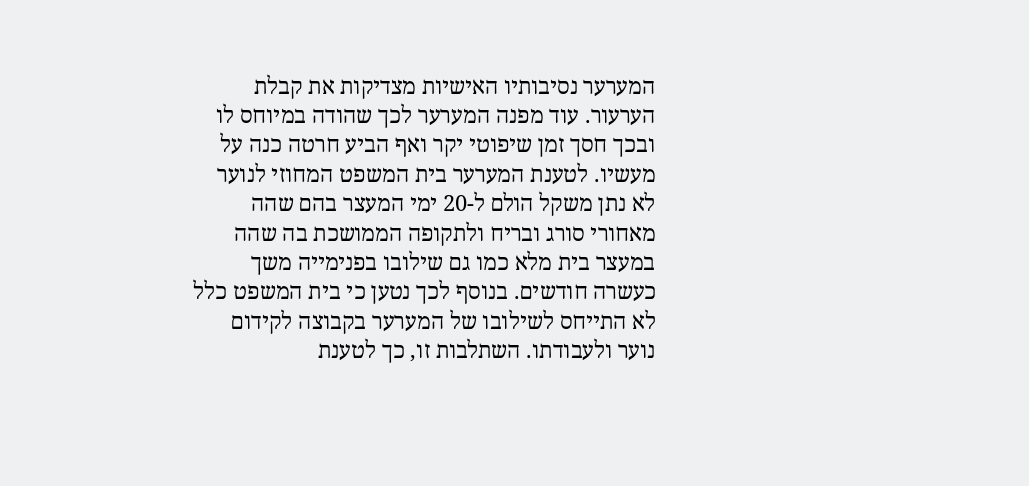המערער נסיבותיו האישיות מצדיקות את קבלת הערעור. עוד מפנה המערער לכך שהודה במיוחס לו ובכך חסך זמן שיפוטי יקר ואף הביע חרטה כנה על מעשיו. לטענת המערער בית המשפט המחוזי לנוער לא נתן משקל הולם ל-20 ימי המעצר בהם שהה מאחורי סורג ובריח ולתקופה הממושכת בה שהה במעצר בית מלא כמו גם שילובו בפנימייה משך כעשרה חודשים. בנוסף לכך נטען כי בית המשפט כלל לא התייחס לשילובו של המערער בקבוצה לקידום נוער ולעבודתו. השתלבות זו, כך לטענת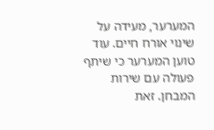המערער, מעידה על שינוי אורח חיים. עוד טוען המערער כי שיתף פעולה עם שירות המבחן. זאת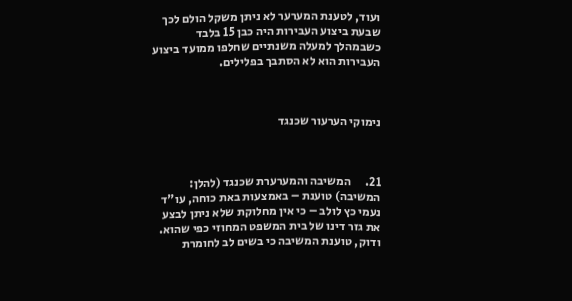ועוד, לטענת המערער לא ניתן משקל הולם לכך שבעת ביצוע העבירות היה כבן 15 בלבד כשבמהלך למעלה משנתיים שחלפו ממועד ביצוע העבירות הוא לא הסתבך בפלילים.



נימוקי הערעור שכנגד



21.      המשיבה והמערערת שכנגד (להלן: המשיבה) טוענת – באמצעות באת כוחה, עו"ד נעמי כץ לולב – כי אין מחלוקת שלא ניתן לבצע את גזר דינו של בית המשפט המחוזי כפי שהוא. ודוק, טוענת המשיבה כי בשים לב לחומרת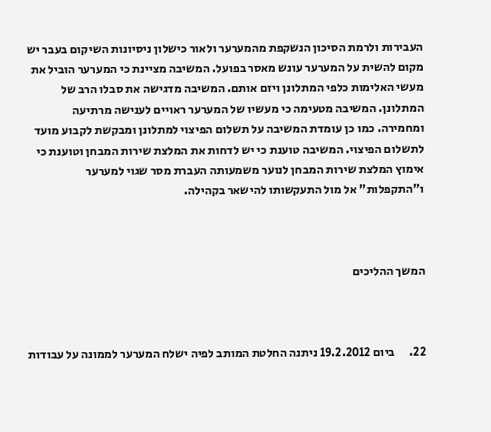העבירות ולרמת הסיכון הנשקפת מהמערער ולאור כישלון ניסיונות השיקום בעבר יש מקום להשית על המערער עונש מאסר בפועל. המשיבה מציינת כי המערער הוביל את מעשי האלימות כלפי המתלונן ויזם אותם. המשיבה מדגישה את סבלו הרב של המתלונן. המשיבה מטעימה כי מעשיו של המערער ראויים לענישה מרתיעה ומחמירה. כמו כן עומדת המשיבה על תשלום הפיצוי למתלונן ומבקשת לקבוע מועד לתשלום הפיצוי. המשיבה טוענת כי יש לדחות את המלצת שירות המבחן וטוענת כי אימוץ המלצת שירות המבחן לנוער משמעותה העברת מסר שגוי למערער ו"התקפלות" אל מול התעקשותו להישאר בקהילה.



המשך ההליכים



22.      ביום 19.2.2012 ניתנה החלטת המותב לפיה ישלח המערער לממונה על עבודות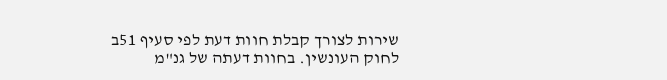שירות לצורך קבלת חוות דעת לפי סעיף 51ב לחוק העונשין. בחוות דעתה של גנ"מ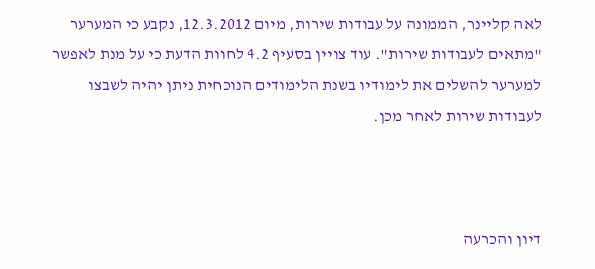לאה קליינר, הממונה על עבודות שירות, מיום 12.3.2012, נקבע כי המערער "מתאים לעבודות שירות". עוד צויין בסעיף 4.2 לחוות הדעת כי על מנת לאפשר למערער להשלים את לימודיו בשנת הלימודים הנוכחית ניתן יהיה לשבצו לעבודות שירות לאחר מכן.



דיון והכרעה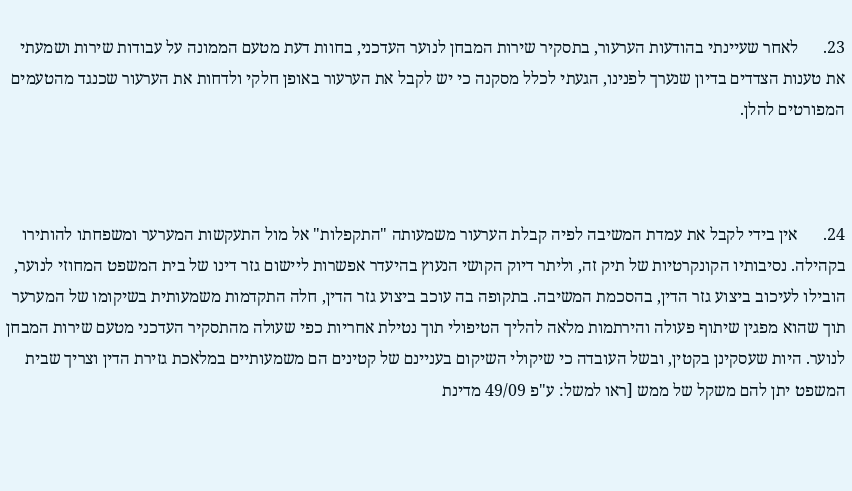23.      לאחר שעיינתי בהודעות הערעור, בתסקיר שירות המבחן לנוער העדכני, בחוות דעת מטעם הממונה על עבודות שירות ושמעתי את טענות הצדדים בדיון שנערך לפנינו, הגעתי לכלל מסקנה כי יש לקבל את הערעור באופן חלקי ולדחות את הערעור שכנגד מהטעמים המפורטים להלן.



24.      אין בידי לקבל את עמדת המשיבה לפיה קבלת הערעור משמעותה "התקפלות" אל מול התעקשות המערער ומשפחתו להותירו בקהילה. נסיבותיו הקונקרטיות של תיק זה, וליתר דיוק הקושי הנעוץ בהיעדר אפשרות ליישום גזר דינו של בית המשפט המחוזי לנוער, הובילו לעיכוב ביצוע גזר הדין, בהסכמת המשיבה. בתקופה בה עוכב ביצוע גזר הדין, חלה התקדמות משמעותית בשיקומו של המערער תוך שהוא מפגין שיתוף פעולה והירתמות מלאה להליך הטיפולי תוך נטילת אחריות כפי שעולה מהתסקיר העדכני מטעם שירות המבחן לנוער. היות שעסקינן בקטין, ובשל העובדה כי שיקולי השיקום בעניינם של קטינים הם משמעותיים במלאכת גזירת הדין וצריך שבית המשפט יתן להם משקל של ממש [ראו למשל: ע"פ 49/09 מדינת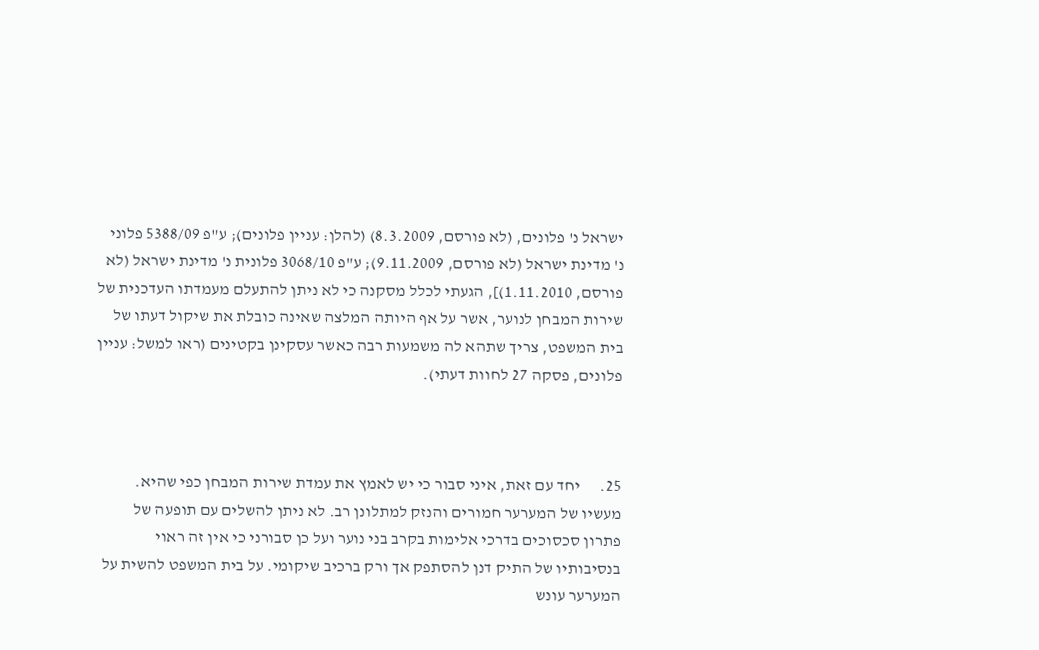ישראל נ' פלונים, (לא פורסם, 8.3.2009) (להלן: עניין פלונים); ע"פ 5388/09 פלוני נ' מדינת ישראל (לא פורסם, 9.11.2009); ע"פ 3068/10 פלונית נ' מדינת ישראל (לא פורסם, 1.11.2010)], הגעתי לכלל מסקנה כי לא ניתן להתעלם מעמדתו העדכנית של שירות המבחן לנוער, אשר על אף היותה המלצה שאינה כובלת את שיקול דעתו של בית המשפט, צריך שתהא לה משמעות רבה כאשר עסקינן בקטינים (ראו למשל: עניין פלונים, פסקה 27 לחוות דעתי).



25.      יחד עם זאת, איני סבור כי יש לאמץ את עמדת שירות המבחן כפי שהיא. מעשיו של המערער חמורים והנזק למתלונן רב. לא ניתן להשלים עם תופעה של פתרון סכסוכים בדרכי אלימות בקרב בני נוער ועל כן סבורני כי אין זה ראוי בנסיבותיו של התיק דנן להסתפק אך ורק ברכיב שיקומי. על בית המשפט להשית על המערער עונש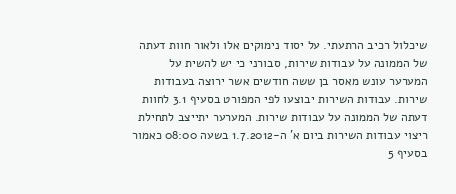שיכלול רכיב הרתעתי. על יסוד נימוקים אלו ולאור חוות דעתה של הממונה על עבודות שירות, סבורני כי יש להשית על המערער עונש מאסר בן ששה חודשים אשר ירוצה בעבודות שירות. עבודות השירות יבוצעו לפי המפורט בסעיף 3.1 לחוות דעתה של הממונה על עבודות שירות. המערער יתייצב לתחילת ריצוי עבודות השירות ביום א' ה-1.7.2012 בשעה 08:00 כאמור בסעיף 5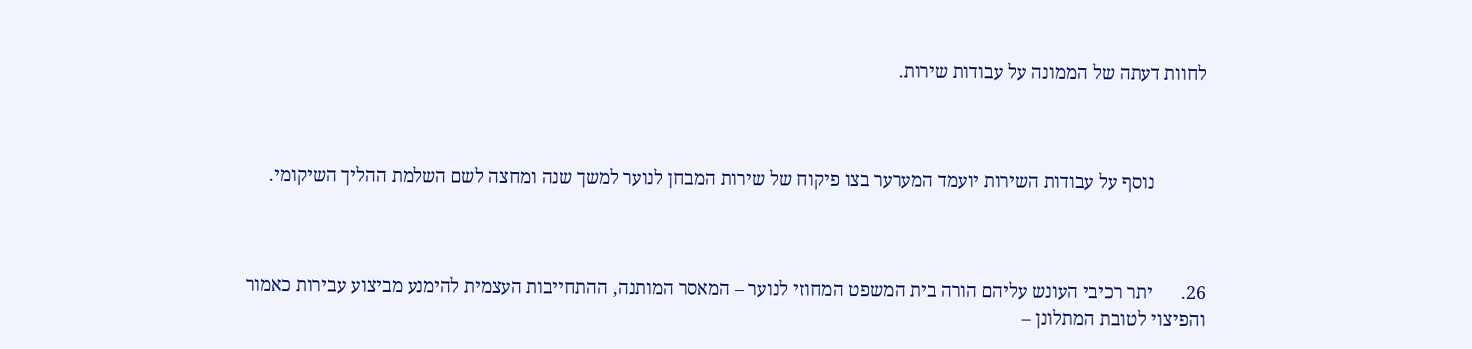לחוות דעתה של הממונה על עבודות שירות.



           נוסף על עבודות השירות יועמד המערער בצו פיקוח של שירות המבחן לנוער למשך שנה ומחצה לשם השלמת ההליך השיקומי.



26.      יתר רכיבי העונש עליהם הורה בית המשפט המחוזי לנוער – המאסר המותנה, ההתחייבות העצמית להימנע מביצוע עבירות כאמור והפיצוי לטובת המתלונן –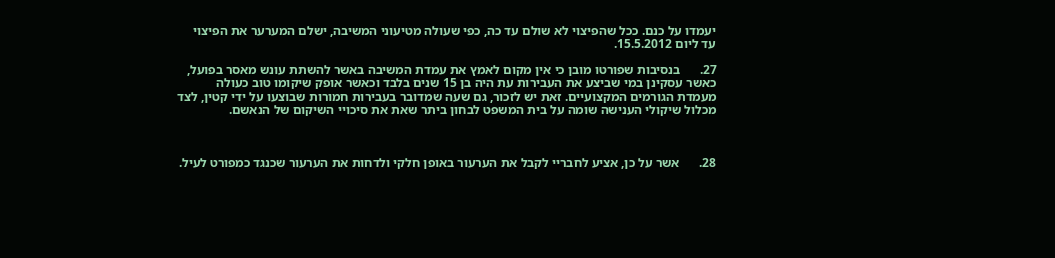יעמדו על כנם. ככל שהפיצוי לא שולם עד כה, כפי שעולה מטיעוני המשיבה, ישלם המערער את הפיצוי עד ליום 15.5.2012.

27.      בנסיבות שפורטו מובן כי אין מקום לאמץ את עמדת המשיבה באשר להשתת עונש מאסר בפועל, כאשר עסקינן במי שביצע את העבירות עת היה בן 15 שנים בלבד וכאשר אופק שיקומו טוב כעולה מעמדת הגורמים המקצועיים. זאת יש לזכור, גם שעה שמדובר בעבירות חמורות שבוצעו על ידי קטין, לצד מכלול שיקולי הענישה שומה על בית המשפט לבחון ביתר שאת את סיכויי השיקום של הנאשם.



28.      אשר על כן, אציע לחבריי לקבל את הערעור באופן חלקי ולדחות את הערעור שכנגד כמפורט לעיל.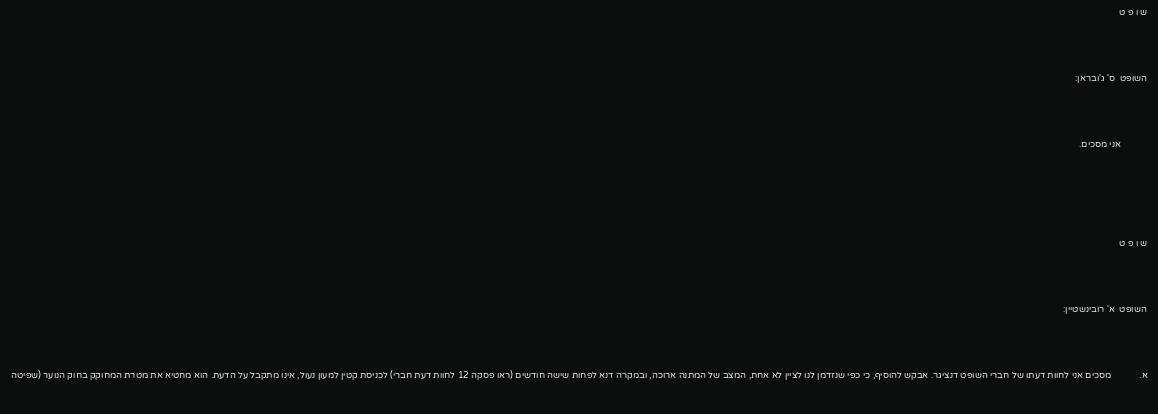ש ו פ ט



השופט  ס' ג'ובראן:



           אני מסכים.





ש ו פ ט



השופט  א' רובינשטיין:



א.            מסכים אני לחוות דעתו של חברי השופט דנציגר. אבקש להוסיף, כי כפי שנזדמן לנו לציין לא אחת, המצב של המתנה ארוכה, ובמקרה דנא לפחות שישה חודשים (ראו פסקה 12 לחוות דעת חברי) לכניסת קטין למעון נעול, אינו מתקבל על הדעת. הוא מחטיא את מטרת המחוקק בחוק הנוער (שפיטה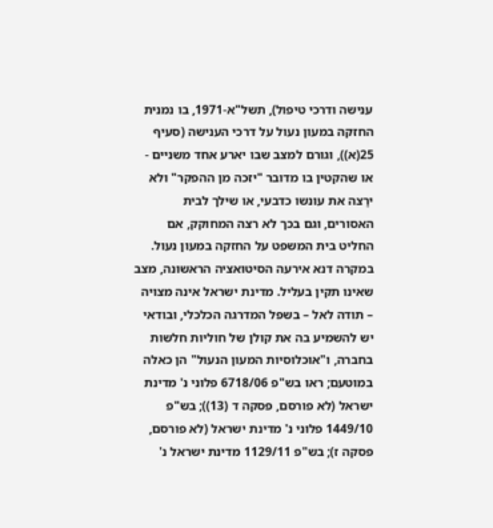ענישה ודרכי טיפול), תשל"א-1971, בו נמנית החזקה במעון נעול על דרכי הענישה (סעיף 25(א)), וגורם למצב שבו יארע אחד משניים - או שהקטין בו מדובר "יזכה מן ההפקר" ולא ירַצה את עונשו כדבעי, או שילך לבית האסורים, וגם בכך לא רצה המחוקק, אם החליט בית המשפט על החזקה במעון נעול. במקרה דנא אירעה הסיטואציה הראשונה, מצב שאינו תקין בעליל. מדינת ישראל אינה מצויה – תודה לאל – בשפל המדרגה הכלכלי, ובודאי יש להשמיע בה את קולן של חוליות חלשות בחברה, ו"אוכלוסיות המעון הנעול" הן כאלה במוטעם; ראו בש"פ 6718/06 פלוני נ' מדינת ישראל (לא פורסם, פסקה ד (13)); בש"פ 1449/10 פלוני נ' מדינת ישראל (לא פורסם, פסקה ז); בש"פ 1129/11 מדינת ישראל נ'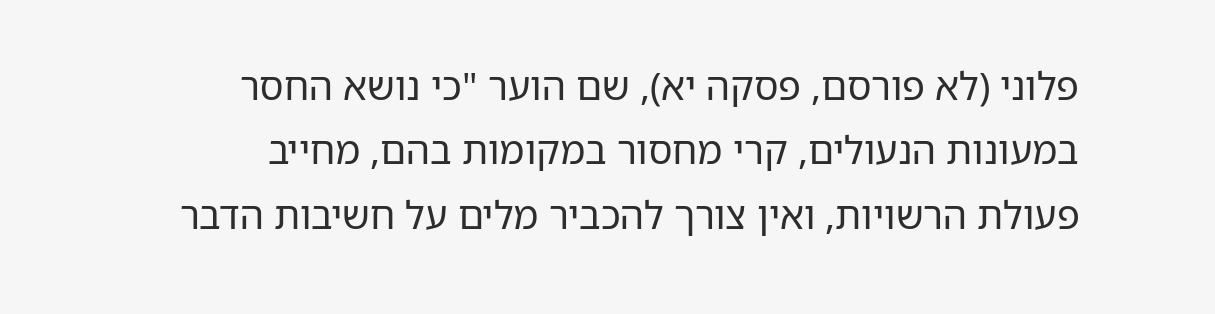פלוני (לא פורסם, פסקה יא), שם הוער "כי נושא החסר במעונות הנעולים, קרי מחסור במקומות בהם, מחייב פעולת הרשויות, ואין צורך להכביר מלים על חשיבות הדבר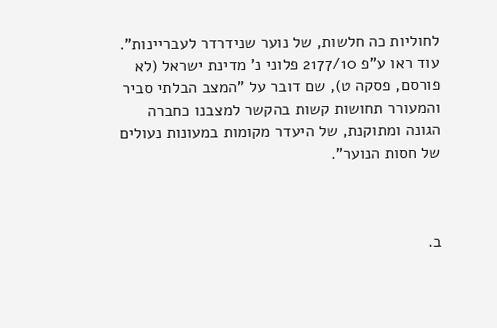לחוליות כה חלשות, של נוער שנידרדר לעבריינות". עוד ראו ע"פ 2177/10 פלוני נ' מדינת ישראל (לא פורסם, פסקה ט), שם דובר על "המצב הבלתי סביר והמעורר תחושות קשות בהקשר למצבנו כחברה הגונה ומתוקנת, של היעדר מקומות במעונות נעולים של חסות הנוער".



ב.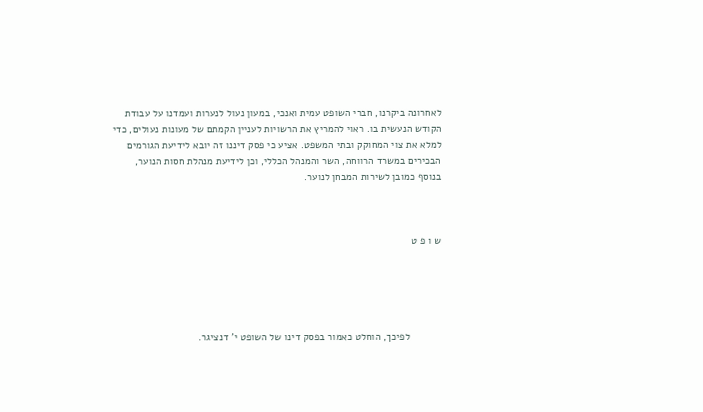לאחרונה ביקרנו, חברי השופט עמית ואנכי, במעון נעול לנערות ועמדנו על עבודת הקודש הנעשית בו. ראוי להמריץ את הרשויות לעניין הקמתם של מעונות נעולים, כדי למלא את צוי המחוקק ובתי המשפט. אציע כי פסק דיננו זה יובא לידיעת הגורמים הבכירים במשרד הרווחה, השר והמנהל הכללי, וכן לידיעת מנהלת חסות הנוער, בנוסף כמובן לשירות המבחן לנוער.



ש ו פ ט





           לפיכך, הוחלט כאמור בפסק דינו של השופט י' דנציגר.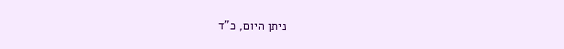ניתן היום, כ"ד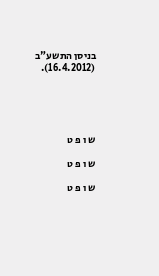בניסן התשע"ב (16.4.2012).





ש ו פ ט

ש ו פ ט

ש ו פ ט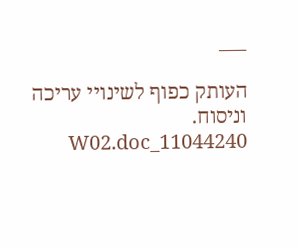___

העותק כפוף לשינויי עריכה וניסוח.   11044240_W02.doc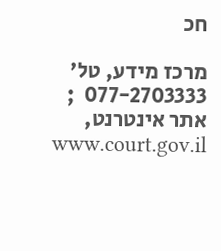חכ

מרכז מידע, טל' 077-2703333  ; אתר אינטרנט,  www.court.gov.il